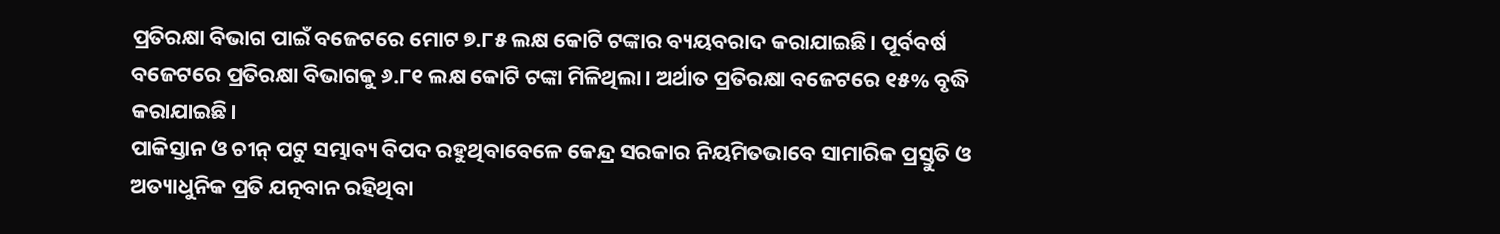ପ୍ରତିରକ୍ଷା ବିଭାଗ ପାଇଁ ବଜେଟରେ ମୋଟ ୭.୮୫ ଲକ୍ଷ କୋଟି ଟଙ୍କାର ବ୍ୟୟବରାଦ କରାଯାଇଛି। ପୂର୍ବବର୍ଷ ବଜେଟରେ ପ୍ରତିରକ୍ଷା ବିଭାଗକୁ ୬.୮୧ ଲକ୍ଷ କୋଟି ଟଙ୍କା ମିଳିଥିଲା। ଅର୍ଥାତ ପ୍ରତିରକ୍ଷା ବଜେଟରେ ୧୫% ବୃଦ୍ଧି କରାଯାଇଛି।
ପାକିସ୍ତାନ ଓ ଚୀନ୍ ପଟୁ ସମ୍ଭାବ୍ୟ ବିପଦ ରହୁଥିବାବେଳେ କେନ୍ଦ୍ର ସରକାର ନିୟମିତଭାବେ ସାମାରିକ ପ୍ରସ୍ତୁତି ଓ ଅତ୍ୟାଧୁନିକ ପ୍ରତି ଯତ୍ନବାନ ରହିଥିବା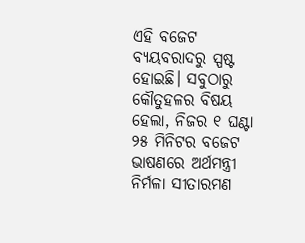ଏହି ବଜେଟ ବ୍ୟୟବରାଦରୁ ସ୍ପଷ୍ଟ ହୋଇଛି। ସବୁଠାରୁ କୌତୁହଳର ବିଷୟ ହେଲା, ନିଜର ୧ ଘଣ୍ଟା ୨୫ ମିନିଟର ବଜେଟ ଭାଷଣରେ ଅର୍ଥମନ୍ତ୍ରୀ ନିର୍ମଳା ସୀତାରମଣ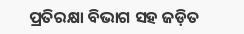ପ୍ରତିରକ୍ଷା ବିଭାଗ ସହ ଜଡ଼ିତ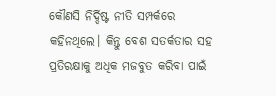କୌଣସି ନିର୍ଦ୍ଦିଷ୍ଟ ନୀତି ସମ୍ପର୍କରେ କହିନଥିଲେ। କିନ୍ତୁ ବେଶ ସତର୍କତାର ସହ ପ୍ରତିରକ୍ଷାକୁ ଅଧିକ ମଜବୁତ କରିବା ପାଇଁ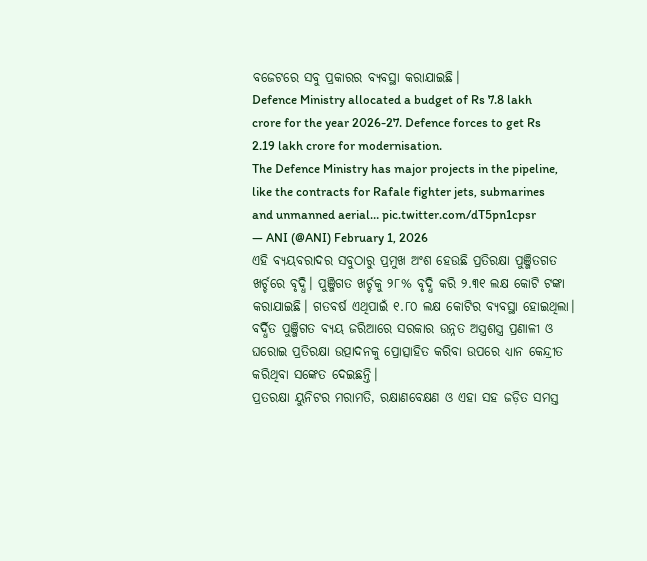ବଜେଟରେ ସବୁ ପ୍ରକାରର ବ୍ୟବସ୍ଥା କରାଯାଇଛି।
Defence Ministry allocated a budget of Rs 7.8 lakh crore for the year 2026-27. Defence forces to get Rs 2.19 lakh crore for modernisation.
The Defence Ministry has major projects in the pipeline, like the contracts for Rafale fighter jets, submarines and unmanned aerial… pic.twitter.com/dT5pn1cpsr
— ANI (@ANI) February 1, 2026
ଏହି ବ୍ୟୟବରାଦର ସବୁଠାରୁ ପ୍ରମୁଖ ଅଂଶ ହେଉଛି ପ୍ରତିରକ୍ଷା ପୁଞ୍ଜିତଗତ ଖର୍ଚ୍ଚରେ ବୃଦ୍ଧି। ପୁଞ୍ଜିଗତ ଖର୍ଚ୍ଚକୁ ୨୮% ବୃଦ୍ଧି କରି ୨.୩୧ ଲକ୍ଷ କୋଟି ଟଙ୍କା କରାଯାଇଛି। ଗତବର୍ଷ ଏଥିପାଇଁ ୧.୮୦ ଲକ୍ଷ କୋଟିର ବ୍ୟବସ୍ଥା ହୋଇଥିଲା। ବର୍ଦ୍ଧିତ ପୁଞ୍ଜିଗତ ବ୍ୟୟ ଜରିଆରେ ସରକାର ଉନ୍ନତ ଅସ୍ତ୍ରଶସ୍ତ୍ର ପ୍ରଣାଳୀ ଓ ଘରୋଇ ପ୍ରତିରକ୍ଷା ଉତ୍ପାଦନକୁ ପ୍ରୋତ୍ସାହିତ କରିବା ଉପରେ ଧ୍ୟାନ କେନ୍ଦ୍ରୀତ କରିଥିବା ସଙ୍କେତ ଦେଇଛନ୍ତି।
ପ୍ରତରକ୍ଷା ୟୁନିଟର ମରାମତି, ରକ୍ଷାଣବେକ୍ଷଣ ଓ ଏହା ସହ ଜଡ଼ିତ ସମସ୍ତ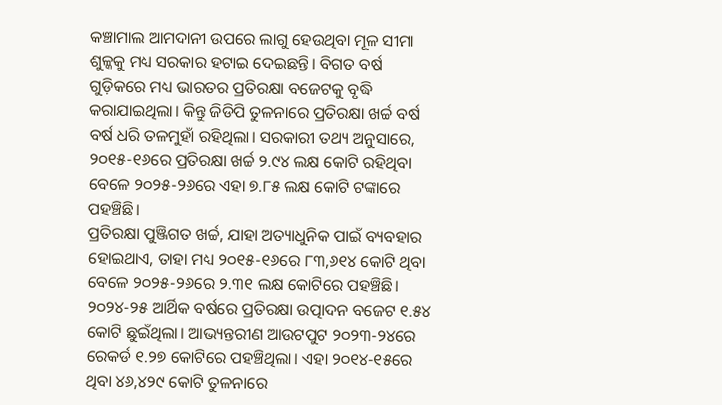କଞ୍ଚାମାଲ ଆମଦାନୀ ଉପରେ ଲାଗୁ ହେଉଥିବା ମୂଳ ସୀମା ଶୁଳ୍କକୁ ମଧ୍ୟ ସରକାର ହଟାଇ ଦେଇଛନ୍ତି। ବିଗତ ବର୍ଷ ଗୁଡ଼ିକରେ ମଧ୍ୟ ଭାରତର ପ୍ରତିରକ୍ଷା ବଜେଟକୁ ବୃଦ୍ଧି କରାଯାଇଥିଲା। କିନ୍ତୁ ଜିଡିପି ତୁଳନାରେ ପ୍ରତିରକ୍ଷା ଖର୍ଚ୍ଚ ବର୍ଷ ବର୍ଷ ଧରି ତଳମୁହାଁ ରହିଥିଲା। ସରକାରୀ ତଥ୍ୟ ଅନୁସାରେ, ୨୦୧୫-୧୬ରେ ପ୍ରତିରକ୍ଷା ଖର୍ଚ୍ଚ ୨.୯୪ ଲକ୍ଷ କୋଟି ରହିଥିବା ବେଳେ ୨୦୨୫-୨୬ରେ ଏହା ୭.୮୫ ଲକ୍ଷ କୋଟି ଟଙ୍କାରେ ପହଞ୍ଚିଛି।
ପ୍ରତିରକ୍ଷା ପୁଞ୍ଜିଗତ ଖର୍ଚ୍ଚ, ଯାହା ଅତ୍ୟାଧୁନିକ ପାଇଁ ବ୍ୟବହାର ହୋଇଥାଏ, ତାହା ମଧ୍ୟ ୨୦୧୫-୧୬ରେ ୮୩,୬୧୪ କୋଟି ଥିବା ବେଳେ ୨୦୨୫-୨୬ରେ ୨.୩୧ ଲକ୍ଷ କୋଟିରେ ପହଞ୍ଚିଛି। ୨୦୨୪-୨୫ ଆର୍ଥିକ ବର୍ଷରେ ପ୍ରତିରକ୍ଷା ଉତ୍ପାଦନ ବଜେଟ ୧.୫୪ କୋଟି ଛୁଇଁଥିଲା। ଆଭ୍ୟନ୍ତରୀଣ ଆଉଟପୁଟ ୨୦୨୩-୨୪ରେ ରେକର୍ଡ ୧.୨୭ କୋଟିରେ ପହଞ୍ଚିଥିଲା। ଏହା ୨୦୧୪-୧୫ରେ ଥିବା ୪୬,୪୨୯ କୋଟି ତୁଳନାରେ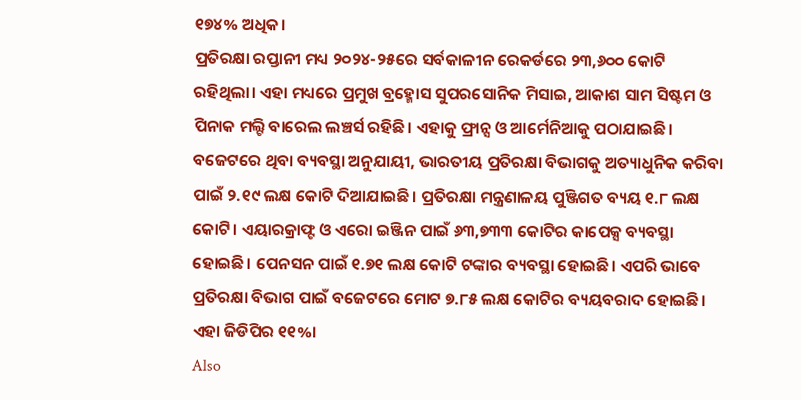୧୭୪% ଅଧିକ।
ପ୍ରତିରକ୍ଷା ରପ୍ତାନୀ ମଧ୍ୟ ୨୦୨୪-୨୫ରେ ସର୍ବକାଳୀନ ରେକର୍ଡରେ ୨୩,୬୦୦ କୋଟି ରହିଥିଲା। ଏହା ମଧ୍ୟରେ ପ୍ରମୁଖ ବ୍ରହ୍ମୋସ ସୁପରସୋନିକ ମିସାଇ, ଆକାଶ ସାମ ସିଷ୍ଟମ ଓ ପିନାକ ମଲ୍ଟି ବାରେଲ ଲଞ୍ଚର୍ସ ରହିଛି। ଏହାକୁ ଫ୍ରାନ୍ସ ଓ ଆର୍ମେନିଆକୁ ପଠାଯାଇଛି।
ବଜେଟରେ ଥିବା ବ୍ୟବସ୍ଥା ଅନୁଯାୟୀ, ଭାରତୀୟ ପ୍ରତିରକ୍ଷା ବିଭାଗକୁ ଅତ୍ୟାଧୁନିକ କରିବା ପାଇଁ ୨.୧୯ ଲକ୍ଷ କୋଟି ଦିଆଯାଇଛି। ପ୍ରତିରକ୍ଷା ମନ୍ତ୍ରଣାଳୟ ପୁଞ୍ଜିଗତ ବ୍ୟୟ ୧.୮ ଲକ୍ଷ କୋଟି। ଏୟାରକ୍ରାଫ୍ଟ ଓ ଏରୋ ଇଞ୍ଜିନ ପାଇଁ ୬୩,୭୩୩ କୋଟିର କାପେକ୍ସ ବ୍ୟବସ୍ଥା ହୋଇଛି। ପେନସନ ପାଇଁ ୧.୭୧ ଲକ୍ଷ କୋଟି ଟଙ୍କାର ବ୍ୟବସ୍ଥା ହୋଇଛି। ଏପରି ଭାବେ ପ୍ରତିରକ୍ଷା ବିଭାଗ ପାଇଁ ବଜେଟରେ ମୋଟ ୭.୮୫ ଲକ୍ଷ କୋଟିର ବ୍ୟୟବରାଦ ହୋଇଛି। ଏହା ଜିଡିପିର ୧୧%।
Also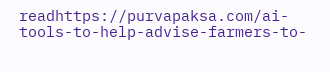readhttps://purvapaksa.com/ai-tools-to-help-advise-farmers-to-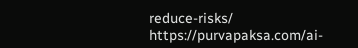reduce-risks/
https://purvapaksa.com/ai-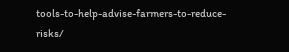tools-to-help-advise-farmers-to-reduce-risks/